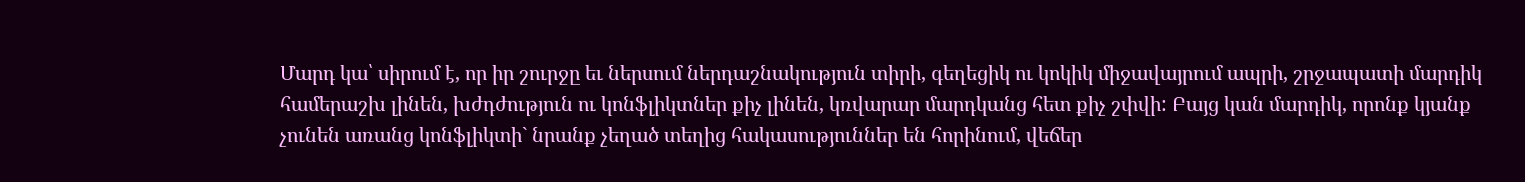Մարդ կա՝ սիրում է, որ իր շուրջը եւ ներսում ներդաշնակություն տիրի, գեղեցիկ ու կոկիկ միջավայրում ապրի, շրջապատի մարդիկ համերաշխ լինեն, խժդժություն ու կոնֆլիկտներ քիչ լինեն, կռվարար մարդկանց հետ քիչ շփվի: Բայց կան մարդիկ, որոնք կյանք չունեն առանց կոնֆլիկտի` նրանք չեղած տեղից հակասություններ են հորինում, վեճեր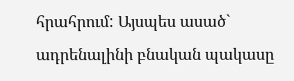հրահրում: Այսպես ասած` ադրենալինի բնական պակասը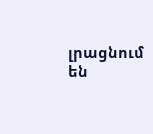լրացնում են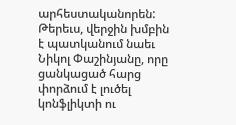արհեստականորեն: Թերեւս, վերջին խմբին է պատկանում նաեւ Նիկոլ Փաշինյանը, որը ցանկացած հարց փորձում է լուծել կոնֆլիկտի ու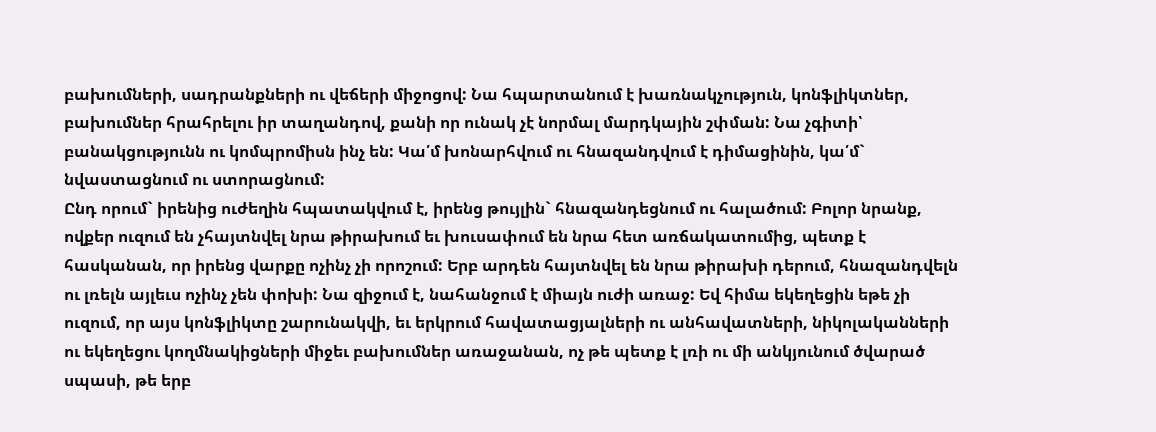բախումների, սադրանքների ու վեճերի միջոցով: Նա հպարտանում է խառնակչություն, կոնֆլիկտներ, բախումներ հրահրելու իր տաղանդով, քանի որ ունակ չէ նորմալ մարդկային շփման: Նա չգիտի՝ բանակցությունն ու կոմպրոմիսն ինչ են: Կա՛մ խոնարհվում ու հնազանդվում է դիմացինին, կա՛մ` նվաստացնում ու ստորացնում:
Ընդ որում` իրենից ուժեղին հպատակվում է, իրենց թույլին` հնազանդեցնում ու հալածում: Բոլոր նրանք, ովքեր ուզում են չհայտնվել նրա թիրախում եւ խուսափում են նրա հետ առճակատումից, պետք է հասկանան, որ իրենց վարքը ոչինչ չի որոշում: Երբ արդեն հայտնվել են նրա թիրախի դերում, հնազանդվելն ու լռելն այլեւս ոչինչ չեն փոխի: Նա զիջում է, նահանջում է միայն ուժի առաջ: Եվ հիմա եկեղեցին եթե չի ուզում, որ այս կոնֆլիկտը շարունակվի, եւ երկրում հավատացյալների ու անհավատների, նիկոլականների ու եկեղեցու կողմնակիցների միջեւ բախումներ առաջանան, ոչ թե պետք է լռի ու մի անկյունում ծվարած սպասի, թե երբ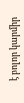է բոլոր կարմիր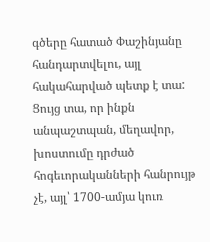գծերը հատած Փաշինյանը հանդարտվելու, այլ հակահարված պետք է տա: Ցույց տա, որ ինքն անպաշտպան, մեղավոր, խոստումը դրժած հոգեւորականների հանրույթ չէ, այլ՝ 1700-ամյա կուռ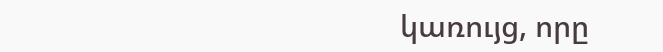կառույց, որը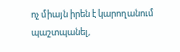ոչ միայն իրեն է կարողանում պաշտպանել,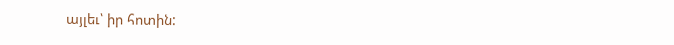այլեւ՝ իր հոտին: